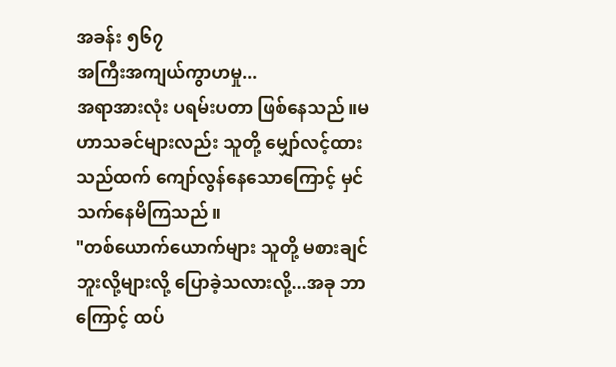အခန်း ၅၆၇
အကြီးအကျယ်ကွာဟမှု...
အရာအားလုံး ပရမ်းပတာ ဖြစ်နေသည်။မဟာသခင်များလည်း သူတို့ မျှော်လင့်ထားသည်ထက် ကျော်လွန်နေသောကြောင့် မှင်သက်နေမိကြသည်။
"တစ်ယောက်ယောက်များ သူတို့ မစားချင်ဘူးလို့များလို့ ပြောခဲ့သလားလို့...အခု ဘာကြောင့် ထပ်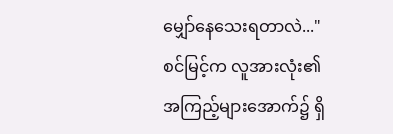မျှော်နေသေးရတာလဲ..."
စင်မြင့်က လူအားလုံး၏ အကြည့်များအောက်၌ ရှိ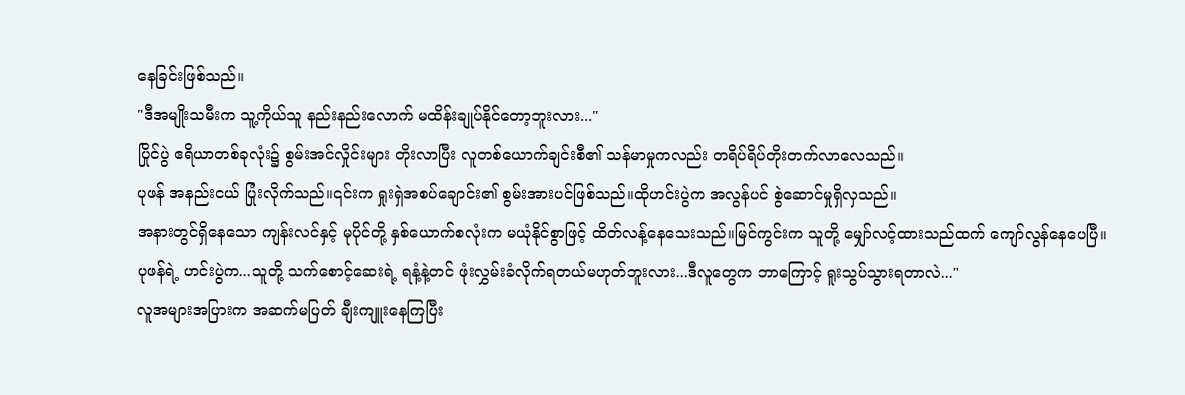နေခြင်းဖြစ်သည်။
"ဒီအမျိုးသမီးက သူ့ကိုယ်သူ နည်းနည်းလောက် မထိန်းချုပ်နိုင်တော့ဘူးလား..."
ပြိုင်ပွဲ ဧရိယာတစ်ခုလုံး၌ စွမ်းအင်လှိုင်းများ တိုးလာပြီး လူတစ်ယောက်ချင်းစီ၏ သန်မာမှုကလည်း တရိပ်ရိပ်တိုးတက်လာလေသည်။
ပုဖန် အနည်းငယ် ပြုံးလိုက်သည်။၎င်းက ရှုးရှဲအစပ်ချောင်း၏ စွမ်းအားပင်ဖြစ်သည်။ထိုဟင်းပွဲက အလွန်ပင် စွဲဆောင်မှုရှိလှသည်။
အနားတွင်ရှိနေသော ကျန်းလင်နှင့် မုပိုင်တို့ နှစ်ယောက်စလုံးက မယုံနိုင်စွာဖြင့် ထိတ်လန့်နေသေးသည်။မြင်ကွင်းက သူတို့ မျှော်လင့်ထားသည်ထက် ကျော်လွန်နေပေပြီ။
ပုဖန်ရဲ့ ဟင်းပွဲက...သူတို့ သက်စောင့်ဆေးရဲ့ ရနံ့နဲ့တင် ဖုံးလွှမ်းခံလိုက်ရတယ်မဟုတ်ဘူးလား...ဒီလူတွေက ဘာကြောင့် ရူးသွပ်သွားရတာလဲ..."
လူအများအပြားက အဆက်မပြတ် ချီးကျူးနေကြပြီး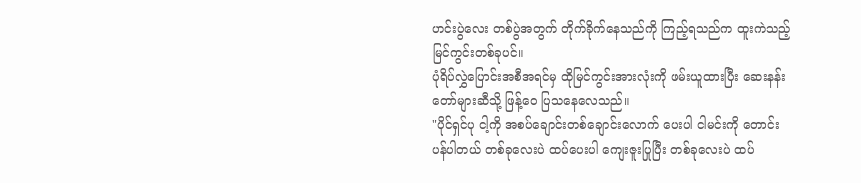ဟင်းပွဲလေး တစ်ပွဲအတွက် တိုက်ခိုက်နေသည်ကို ကြည့်ရသည်က ထူးကဲသည့် မြင်ကွင်းတစ်ခုပင်။
ပုံရိပ်လွှဲပြောင်းအစီအရင်မှ ထိုမြင်ကွင်းအားလုံးကို ဖမ်းယူထားပြီး ဆေးနန်းတော်များဆီသို့ ဖြန့်ဝေ ပြသနေလေသည်။
"ပိုင်ရှင်ပု ငါ့ကို အစပ်ချောင်းတစ်ချောင်းလောက် ပေးပါ ငါမင်းကို တောင်းပန်ပါတယ် တစ်ခုလေးပဲ ထပ်ပေးပါ ကျေးဇူးပြုပြီး တစ်ခုလေးပဲ ထပ်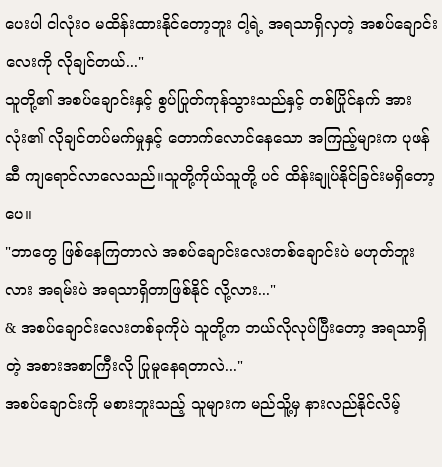ပေးပါ ငါလုံးဝ မထိန်းထားနိုင်တော့ဘူး ငါ့ရဲ့ အရသာရှိလှတဲ့ အစပ်ချောင်းလေးကို လိုချင်တယ်..."
သူတို့၏ အစပ်ချောင်းနှင့် စွပ်ပြုတ်ကုန်သွားသည်နှင့် တစ်ပြိုင်နက် အားလုံး၏ လိုချင်တပ်မက်မှုနှင့် တောက်လောင်နေသော အကြည့်များက ပုဖန်ဆီ ကျရောင်လာလေသည်။သူတို့ကိုယ်သူတို့ ပင် ထိန်းချုပ်နိုင်ခြင်းမရှိတော့ပေ။
"ဘာတွေ ဖြစ်နေကြတာလဲ အစပ်ချောင်းလေးတစ်ချောင်းပဲ မဟုတ်ဘူးလား အရမ်းပဲ အရသာရှိတာဖြစ်နိုင် လို့လား..."
& အစပ်ချောင်းလေးတစ်ခုကိုပဲ သူတို့က ဘယ်လိုလုပ်ပြီးတော့ အရသာရှိတဲ့ အစားအစာကြီးလို ပြုမူနေရတာလဲ..."
အစပ်ချောင်းကို မစားဘူးသည့် သူများက မည်သိူ့မှ နားလည်နိုင်လိမ့်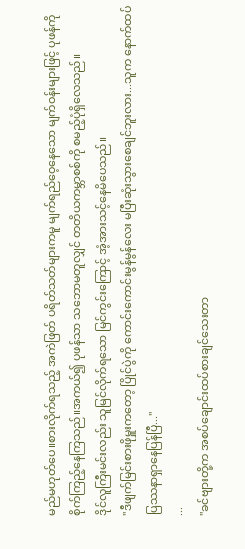မည်မဟုတ်ပေ။စားလိုက်ရသည့် အကဲဖြတ် ပရိတ်သတ်များကမူ မျက်ရည်ဝေ့နေသော မျက်ဝန်းများဖြင့် ပုဖန်ကို စိုက်ကြည့်နေကြသည်။အကယ်၍ ပုဖန်သာ သဘောမတူလျှင် တတိယကမ္ဘာစစ်ကို စမည့်ပုံရှိလေသည်။
ဒိုင်လူကြီးမင်းလည်း သူမြင်လိုက်ရသော မြင်ကွင်းကြောင့် အံ့အားသင့်နေမိပေသည်။
"ဒီဖျက်မြင်းစားဖိုမှူးကတော့ ပြိုင်ပွဲကို ကောင်းကောင်းမွန်မွန်လေး မပြီးဆုံးသွားစေချင်ဘူးလား...သူက နောက်ထပ် ပြဿနာရှာနေပြန်ပြီ..."
...
"ခင်ဗျားတို့က အစပ်ချောင်းထပ်စားချင်သေးတာ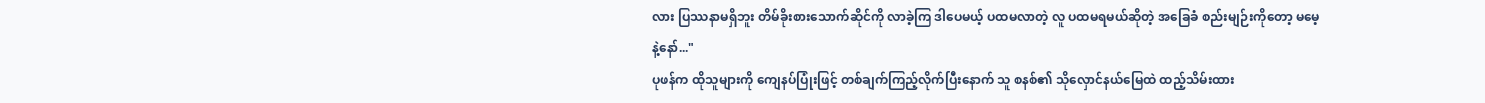လား ပြဿနာမရှိဘူး တိမ်ခိုးစားသောက်ဆိုင်ကို လာခဲ့ကြ ဒါပေမယ့် ပထမလာတဲ့ လူ ပထမရမယ်ဆိုတဲ့ အခြေခံ စည်းမျဉ်းကိုတော့ မမေ့နဲ့နော်..."
ပုဖန်က ထိုသူများကို ကျေနပ်ပြုံးဖြင့် တစ်ချက်ကြည့်လိုက်ပြီးနောက် သူ စနစ်၏ သိုလှောင်နယ်မြေထဲ ထည့်သိမ်းထား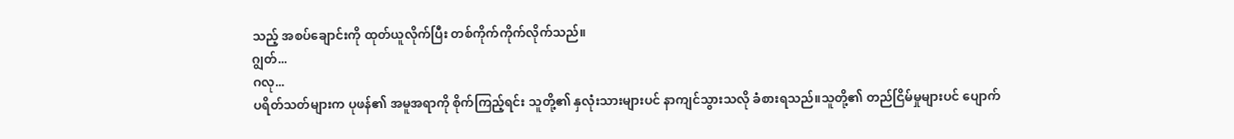သည့် အစပ်ချောင်းကို ထုတ်ယူလိုက်ပြီး တစ်ကိုက်ကိုက်လိုက်သည်။
ဂျွတ်...
ဂလု...
ပရိတ်သတ်များက ပုဖန်၏ အမူအရာကို စိုက်ကြည့်ရင်း သူတို့၏ နှလုံးသားများပင် နာကျင်သွားသလို ခံစားရသည်။သူတို့၏ တည်ငြိမ်မှုများပင် ပျောက်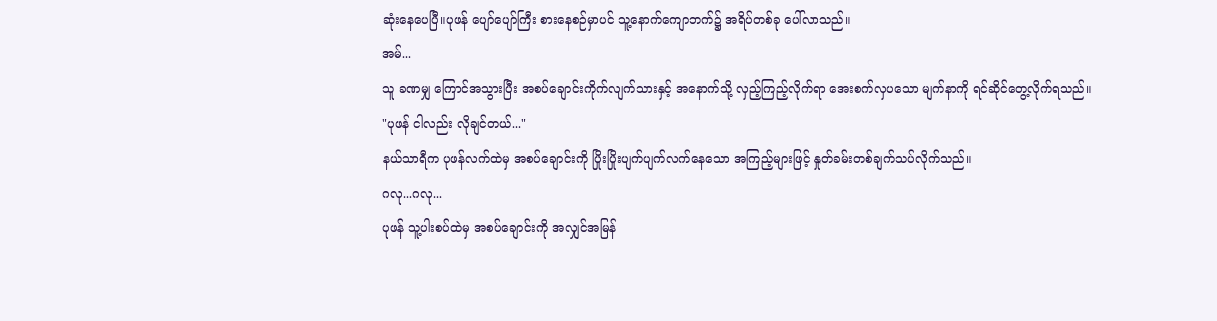ဆုံးနေပေပြီ။ပုဖန် ပျော်ပျော်ကြီး စားနေစဉ်မှာပင် သူ့နောက်ကျောဘက်၌ အရိပ်တစ်ခု ပေါ်လာသည်။
အမ်...
သူ ခဏမျှ ကြောင်အသွားပြီး အစပ်ချောင်းကိုက်လျက်သားနှင့် အနောက်သို့ လှည့်ကြည့်လိုက်ရာ အေးစက်လှပသော မျက်နာကို ရင်ဆိုင်တွေ့လိုက်ရသည်။
"ပုဖန် ငါလည်း လိုချင်တယ်..."
နယ်သာရီက ပုဖန်လက်ထဲမှ အစပ်ချောင်းကို ပြိုးပြိုးပျက်ပျက်လက်နေသော အကြည့်များဖြင့် နှုတ်ခမ်းတစ်ချက်သပ်လိုက်သည်။
ဂလု...ဂလု...
ပုဖန် သူ့ပါးစပ်ထဲမှ အစပ်ချောင်းကို အလျှင်အမြန်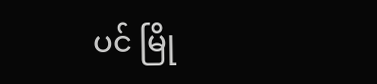ပင် မြို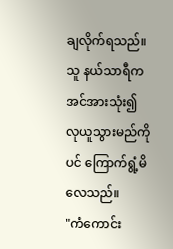ချလိုက်ရသည်။သူ နယ်သာရီက အင်အားသုံး၍ လုယူသွားမည်ကိုပင် ကြောက်ရွံ့မိလေသည်။
"ကံကောင်း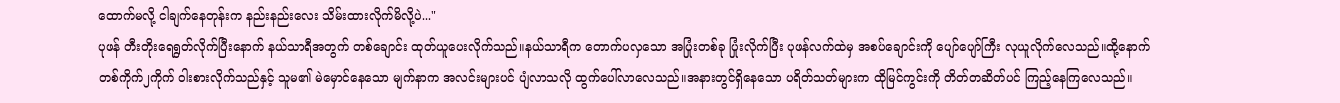ထောက်မလို့ ငါချက်နေတုန်းက နည်းနည်းလေး သိမ်းထားလိုက်မိလို့ပဲ..."
ပုဖန် တီးတိုးရေရွတ်လိုက်ပြီးနောက် နယ်သာရီအတွက် တစ်ချောင်း ထုတ်ယူပေးလိုက်သည်။နယ်သာရီက တောက်ပလှသော အပြုံးတစ်ခု ပြုံးလိုက်ပြီး ပုဖန်လက်ထဲမှ အစပ်ချောင်းကို ပျော်ပျော်ကြီး လုယူလိုက်လေသည်။ထို့နောက် တစ်ကိုက်၂ကိုက် ဝါးစားလိုက်သည်နှင့် သူမ၏ မဲမှောင်နေသော မျက်နာက အလင်းများပင် ပျံလာသလို ထွက်ပေါ်လာလေသည်။အနားတွင်ရှိနေသော ပရိတ်သတ်များက ထိုမြင်ကွင်းကို တိတ်တဆိတ်ပင် ကြည့်နေကြလေသည်။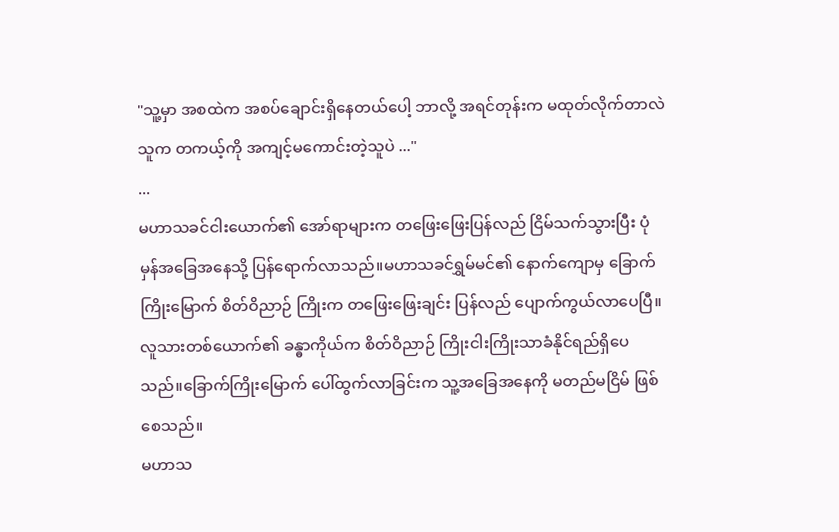"သူ့မှာ အစထဲက အစပ်ချောင်းရှိနေတယ်ပေါ့ ဘာလို့ အရင်တုန်းက မထုတ်လိုက်တာလဲ သူက တကယ့်ကို အကျင့်မကောင်းတဲ့သူပဲ ..."
...
မဟာသခင်ငါးယောက်၏ အော်ရာများက တဖြေးဖြေးပြန်လည် ငြိမ်သက်သွားပြီး ပုံမှန်အခြေအနေသို့ ပြန်ရောက်လာသည်။မဟာသခင်ရွှမ်မင်၏ နောက်ကျောမှ ခြောက်ကြိုးမြောက် စိတ်ဝိညာဉ် ကြိုးက တဖြေးဖြေးချင်း ပြန်လည် ပျောက်ကွယ်လာပေပြီ။လူသားတစ်ယောက်၏ ခန္ဓာကိုယ်က စိတ်ဝိညာဉ် ကြိုးငါးကြိုးသာခံနိုင်ရည်ရှိပေသည်။ခြောက်ကြိုးမြောက် ပေါ်ထွက်လာခြင်းက သူ့အခြေအနေကို မတည်မငြိမ် ဖြစ်စေသည်။
မဟာသ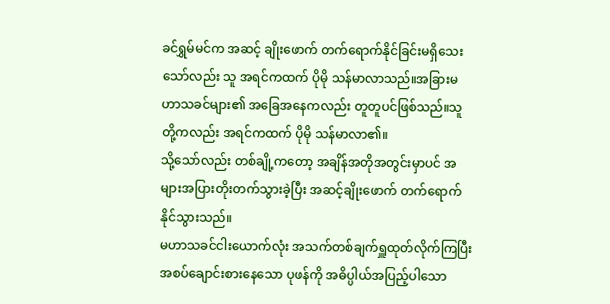ခင်ရွှမ်မင်က အဆင့် ချိုးဖောက် တက်ရောက်နိုင်ခြင်းမရှိသေးသော်လည်း သူ အရင်ကထက် ပိုမို သန်မာလာသည်။အခြားမဟာသခင်များ၏ အခြေအနေကလည်း တူတူပင်ဖြစ်သည်။သူတို့ကလည်း အရင်ကထက် ပိုမို သန်မာလာ၏။
သို့သော်လည်း တစ်ချို့ကတော့ အချိန်အတိုအတွင်းမှာပင် အများအပြားတိုးတက်သွားခဲ့ပြီး အဆင့်ချိုးဖောက် တက်ရောက်နိုင်သွားသည်။
မဟာသခင်ငါးယောက်လုံး အသက်တစ်ချက်ရှူထုတ်လိုက်ကြပြီး အစပ်ချောင်းစားနေသော ပုဖန်ကို အဓိပ္ပါယ်အပြည့်ပါသော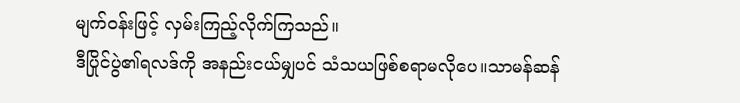မျက်ဝန်းဖြင့် လှမ်းကြည့်လိုက်ကြသည်။
ဒီပြိုင်ပွဲ၏ရလဒ်ကို အနည်းငယ်မျှပင် သံသယဖြစ်စရာမလိုပေ။သာမန်ဆန်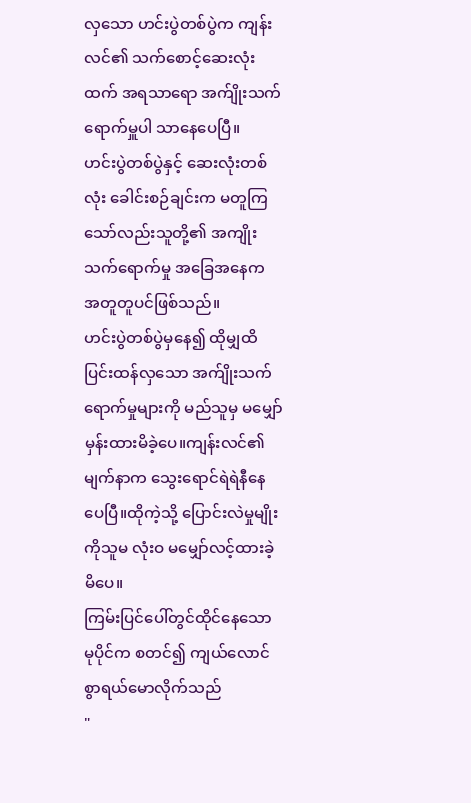လှသော ဟင်းပွဲတစ်ပွဲက ကျန်းလင်၏ သက်စောင့်ဆေးလုံးထက် အရသာရော အက်ျိုးသက်ရောက်မှူပါ သာနေပေပြီ။
ဟင်းပွဲတစ်ပွဲနှင့် ဆေးလုံးတစ်လုံး ခေါင်းစဉ်ချင်းက မတူကြသော်လည်းသူတို့၏ အကျိုးသက်ရောက်မှု အခြေအနေက အတူတူပင်ဖြစ်သည်။
ဟင်းပွဲတစ်ပွဲမှနေ၍ ထိုမျှထိ ပြင်းထန်လှသော အက်ျိုးသက်ရောက်မှုများကို မည်သူမှ မမျှော်မှန်းထားမိခဲ့ပေ။ကျန်းလင်၏ မျက်နာက သွေးရောင်ရဲရဲနီနေပေပြီ။ထိုကဲ့သို့ ပြောင်းလဲမှုမျိုးကိုသူမ လုံးဝ မမျှော်လင့်ထားခဲ့မိပေ။
ကြမ်းပြင်ပေါ်တွင်ထိုင်နေသော မုပိုင်က စတင်၍ ကျယ်လောင်စွာရယ်မောလိုက်သည်
"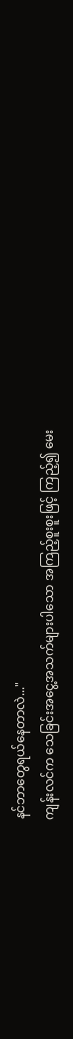နင်ဘာတွေရယ်နေတာလဲ..."
ကျန်းလင်က သေခြင်းအငွေ့အသက်များပါသော အကြည့်စူးစူးဖြင့် ကြည့်၍ မေး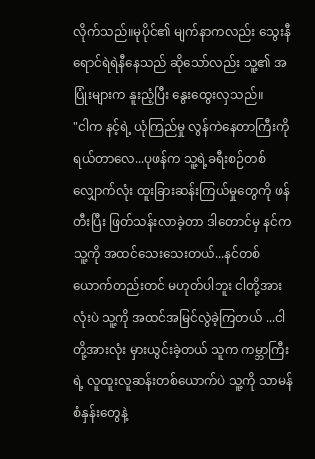လိုက်သည်။မုပိုင်၏ မျက်နာကလည်း သွေးနီရောင်ရဲရဲနီနေသည် ဆိုသော်လည်း သူ့၏ အပြုံးများက နူးညံ့ပြီး နွေးထွေးလှသည်။
"ငါက နင့်ရဲ့ ယုံကြည်မှု လွန်ကဲနေတာကြီးကို ရယ်တာလေ...ပုဖန်က သူ့ရဲ့ခရီးစဉ်တစ်လျှောက်လုံး ထူးခြားဆန်းကြယ်မှုတွေကို ဖန်တီးပြီး ဖြတ်သန်းလာခဲ့တာ ဒါတောင်မှ နင်က သူ့ကို အထင်သေးသေးတယ်...နင်တစ်ယောက်တည်းတင် မဟုတ်ပါဘူး ငါတို့အားလုံးပဲ သူ့ကို အထင်အမြင်လွဲခဲ့ကြတယ် ...ငါတို့အားလုံး မှားယွင်းခဲ့တယ် သူက ကမ္ဘာကြီးရဲ့ လူထူးလူဆန်းတစ်ယောက်ပဲ သူ့ကို သာမန် စံနှန်းတွေနဲ့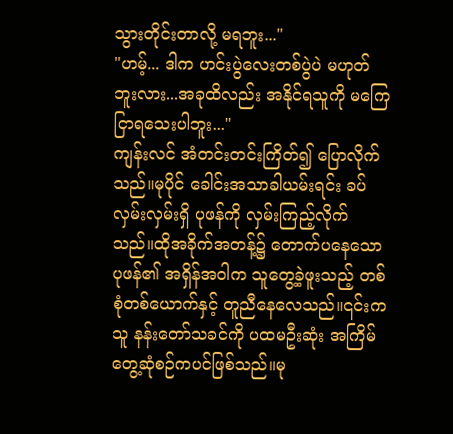သွားတိုင်းတာလို့ မရဘူး..."
"ဟမ့်... ဒါက ဟင်းပွဲလေးတစ်ပွဲပဲ မဟုတ်ဘူးလား...အခုထိလည်း အနိုင်ရသူကို မကြေငြာရသေးပါဘူး..."
ကျန်းလင် အံတင်းတင်းကြိတ်၍ ပြောလိုက်သည်။မုပိုင် ခေါင်းအသာခါယမ်းရင်း ခပ်လှမ်းလှမ်းရှိ ပုဖန်ကို လှမ်းကြည့်လိုက်သည်။ထိုအခိုက်အတန့်၌ တောက်ပနေသော ပုဖန်၏ အရှိန်အဝါက သူတွေ့ခဲ့ဖူးသည့် တစ်စုံတစ်ယောက်နှင့် တူညီနေလေသည်။၎င်းက သူ နန်းတော်သခင်ကို ပထမဦးဆုံး အကြိမ် တွေ့ဆုံစဉ်ကပင်ဖြစ်သည်။မု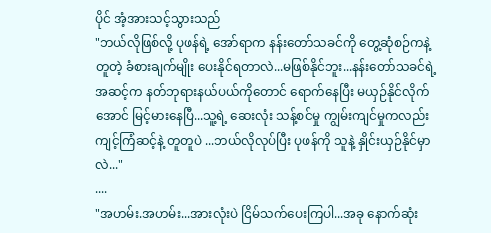ပိုင် အံ့အားသင့်သွားသည်
"ဘယ်လိုဖြစ်လို့ ပုဖန်ရဲ့ အော်ရာက နန်းတော်သခင်ကို တွေ့ဆုံစဉ်ကနဲ့ တူတဲ့ ခံစားချက်မျိုး ပေးနိုင်ရတာလဲ...မဖြစ်နိုင်ဘူး...နန်းတော်သခင်ရဲ့ အဆင့်က နတ်ဘုရားနယ်ပယ်ကိုတောင် ရောက်နေပြီး မယှဉ်နိုင်လိုက်အောင် မြင့်မားနေပြီ...သူ့ရဲ့ ဆေးလုံး သန့်စင်မှု ကျွမ်းကျင်မှုကလည်း ကျင့်ကြံဆင့်နဲ့ တူတူပဲ ...ဘယ်လိုလုပ်ပြီး ပုဖန်ကို သူနဲ့ နှိုင်းယှဉ်နိုင်မှာလဲ..."
....
"အဟမ်း.အဟမ်း...အားလုံးပဲ ငြိမ်သက်ပေးကြပါ...အခု နောက်ဆုံး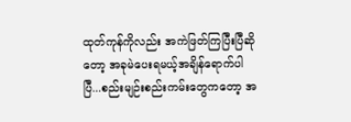ထုတ်ကုန်ကိုလည်း အကဲဖြတ်ကြပြီးပြီဆိုတော့ အခုမဲပေးရမယ့်အချိန်ရောက်ပါပြီ...စည်းမျဉ်းစည်းကမ်းတွေကတော့ အ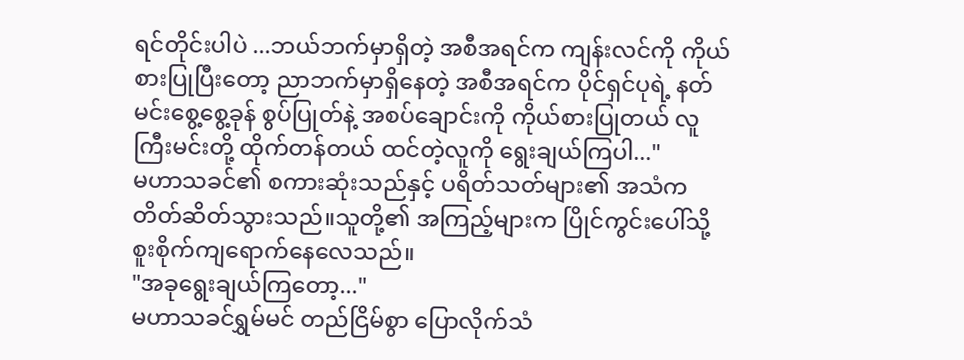ရင်တိုင်းပါပဲ ...ဘယ်ဘက်မှာရှိတဲ့ အစီအရင်က ကျန်းလင်ကို ကိုယ်စားပြုပြီးတော့ ညာဘက်မှာရှိနေတဲ့ အစီအရင်က ပိုင်ရှင်ပုရဲ့ နတ်မင်းစွေ့စွေ့ခုန် စွပ်ပြုတ်နဲ့ အစပ်ချောင်းကို ကိုယ်စားပြုတယ် လူကြီးမင်းတို့ ထိုက်တန်တယ် ထင်တဲ့လူကို ရွေးချယ်ကြပါ..."
မဟာသခင်၏ စကားဆုံးသည်နှင့် ပရိတ်သတ်များ၏ အသံက တိတ်ဆိတ်သွားသည်။သူတို့၏ အကြည့်များက ပြိုင်ကွင်းပေါ်သို့ စူးစိုက်ကျရောက်နေလေသည်။
"အခုရွေးချယ်ကြတော့..."
မဟာသခင်ရွှမ်မင် တည်ငြိမ်စွာ ပြောလိုက်သံ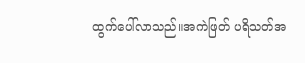ထွက်ပေါ်လာသည်။အကဲဖြတ် ပရိသတ်အ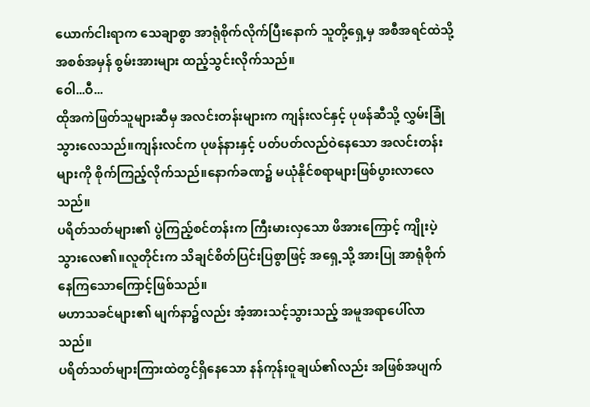ယောက်ငါးရာက သေချာစွာ အာရုံစိုက်လိုက်ပြီးနောက် သူတို့ရှေ့မှ အစီအရင်ထဲသို့ အစစ်အမှန် စွမ်းအားများ ထည့်သွင်းလိုက်သည်။
ဝေါ...ဝီ...
ထိုအကဲဖြတ်သူများဆီမှ အလင်းတန်းများက ကျန်းလင်နှင့် ပုဖန်ဆီသို့ လွှမ်းခြုံသွားလေသည်။ကျန်းလင်က ပုဖန်နားနှင့် ပတ်ပတ်လည်ဝဲနေသော အလင်းတန်းများကို စိုက်ကြည့်လိုက်သည်။နောက်ခဏ၌ မယုံနိုင်စရာများဖြစ်ပွားလာလေသည်။
ပရိတ်သတ်များ၏ ပွဲကြည့်စင်တန်းက ကြီးမားလှသော ဖိအားကြောင့် ကျိုးပဲ့သွားလေ၏။လူတိုင်းက သိချင်စိတ်ပြင်းပြစွာဖြင့် အရှေ့သို့ အားပြု အာရုံစိုက်နေကြသောကြောင့်ဖြစ်သည်။
မဟာသခင်များ၏ မျက်နာ၌လည်း အံ့အားသင့်သွားသည့် အမူအရာပေါ်လာသည်။
ပရိတ်သတ်များကြားထဲတွင်ရှိနေသော နန်ကုန်းဝူချယ်၏လည်း အဖြစ်အပျက်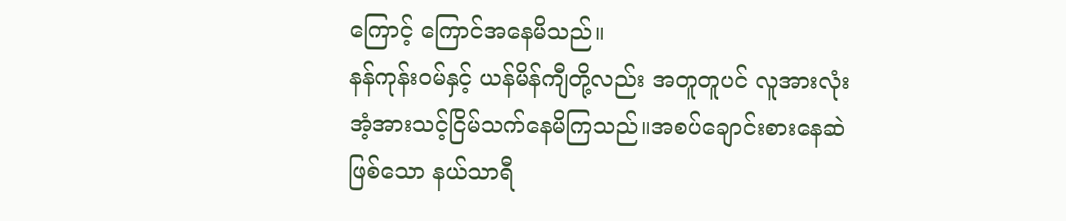ကြောင့် ကြောင်အနေမိသည်။
နန်ကုန်းဝမ်နှင့် ယန်မိန်ကျီတို့လည်း အတူတူပင် လူအားလုံး အံ့အားသင့်ငြိမ်သက်နေမိကြသည်။အစပ်ချောင်းစားနေဆဲဖြစ်သော နယ်သာရီ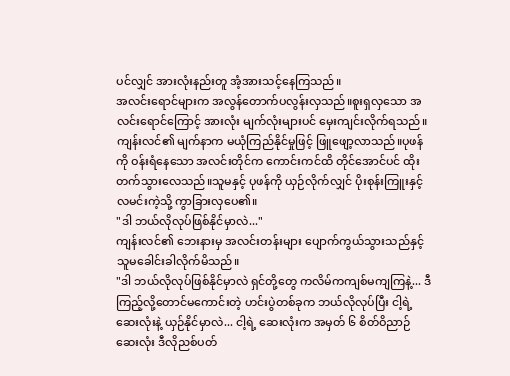ပင်လျှင် အားလုံးနည်းတူ အံ့အားသင့်နေကြသည်။
အလင်းရောင်များက အလွန်တောက်ပလွန်းလှသည်။စူးရှလှသော အလင်းရောင်ကြောင့် အားလုံး မျက်လုံးများပင် မှေးကျင်းလိုက်ရသည်။ကျန်းလင်၏ မျက်နာက မယုံကြည်နိုင်မှုဖြင့် ဖြူဖျော့လာသည်။ပုဖန်ကို ဝန်းရံနေသော အလင်းတိုင်က ကောင်းကင်ထိ တိုင်အောင်ပင် ထိုးတက်သွားလေသည်။သူမနှင့် ပုဖန်ကို ယှဉ်လိုက်လျှင် ပိုးစုန်းကြူးနှင့် လမင်းကဲ့သို့ ကွာခြားလှပေ၏။
"ဒါ ဘယ်လိုလုပ်ဖြစ်နိုင်မှာလဲ..."
ကျန်းလင်၏ ဘေးနားမှ အလင်းတန်းများ ပျောက်ကွယ်သွားသည်နှင့် သူမခေါင်းခါလိုက်မိသည်။
"ဒါ ဘယ်လိုလုပ်ဖြစ်နိုင်မှာလဲ ရှင်တို့တွေ ကလိမ်ကကျစ်မကျကြနဲ့... ဒီ ကြည့်လို့တောင်မကောင်းတဲ့ ဟင်းပွဲတစ်ခုက ဘယ်လိုလုပ်ပြီး ငါ့ရဲ့ ဆေးလုံးနဲ့ ယှဉ်နိုင်မှာလဲ... ငါ့ရဲ့ ဆေးလုံးက အမှတ် ၆ စိတ်ဝိညာဉ် ဆေးလုံး ဒီလိုညစ်ပတ်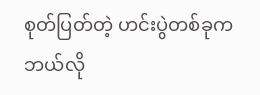စုတ်ပြတ်တဲ့ ဟင်းပွဲတစ်ခုက ဘယ်လို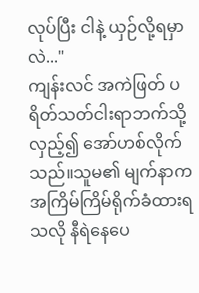လုပ်ပြီး ငါနဲ့ ယှဉ်လို့ရမှာလဲ..."
ကျန်းလင် အကဲဖြတ် ပရိတ်သတ်ငါးရာဘက်သို့ လှည့်၍ အော်ဟစ်လိုက်သည်။သူမ၏ မျက်နာက အကြိမ်ကြိမ်ရိုက်ခံထားရသလို နီရဲနေပေ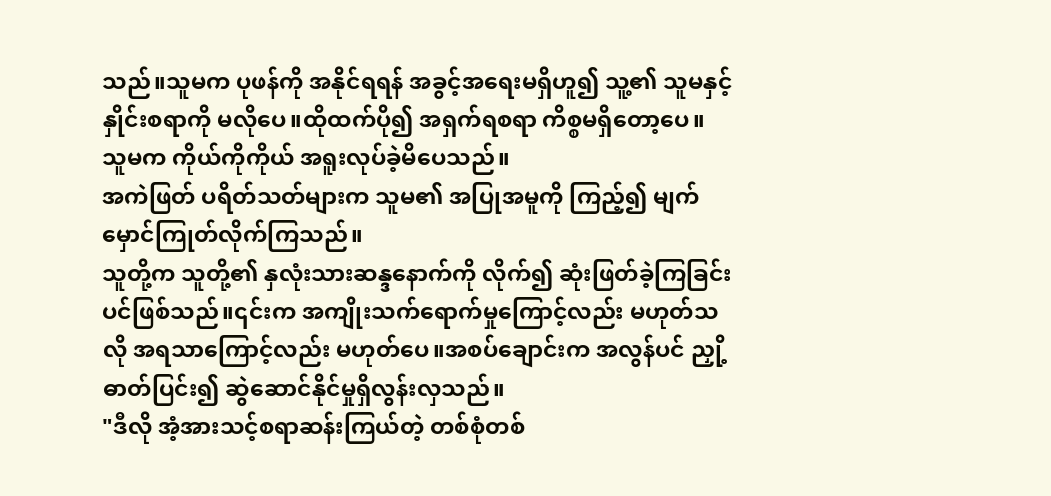သည်။သူမက ပုဖန်ကို အနိုင်ရရန် အခွင့်အရေးမရှိဟူ၍ သူ့၏ သူမနှင့် နှိုင်းစရာကို မလိုပေ။ထိုထက်ပို၍ အရှက်ရစရာ ကိစ္စမရှိတော့ပေ။
သူမက ကိုယ်ကိုကိုယ် အရူးလုပ်ခဲ့မိပေသည်။
အကဲဖြတ် ပရိတ်သတ်များက သူမ၏ အပြုအမူကို ကြည့်၍ မျက်မှောင်ကြုတ်လိုက်ကြသည်။
သူတို့က သူတို့၏ နှလုံးသားဆန္ဒနောက်ကို လိုက်၍ ဆုံးဖြတ်ခဲ့ကြခြင်းပင်ဖြစ်သည်။၎င်းက အကျိုးသက်ရောက်မှုကြောင့်လည်း မဟုတ်သလို အရသာကြောင့်လည်း မဟုတ်ပေ။အစပ်ချောင်းက အလွန်ပင် ညှို့ဓာတ်ပြင်း၍ ဆွဲဆောင်နိုင်မှုရှိလွန်းလှသည်။
"ဒီလို အံ့အားသင့်စရာဆန်းကြယ်တဲ့ တစ်စုံတစ်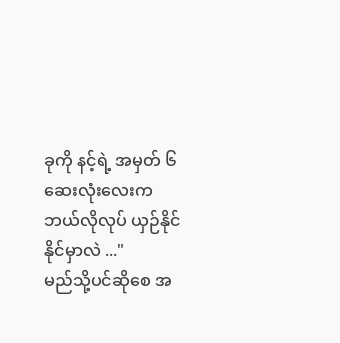ခုကို နင့်ရဲ့ အမှတ် ၆ ဆေးလုံးလေးက ဘယ်လိုလုပ် ယှဉ်နိုင်နိုင်မှာလဲ ..."
မည်သို့ပင်ဆိုစေ အ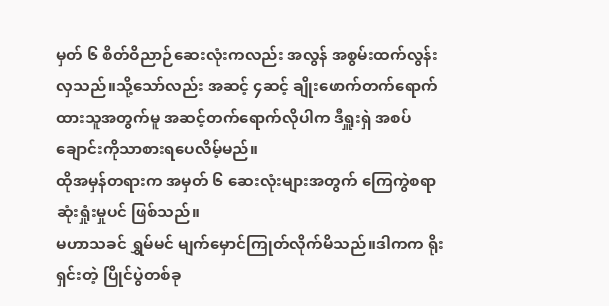မှတ် ၆ စိတ်ဝိညာဉ်ဆေးလုံးကလည်း အလွန် အစွမ်းထက်လွန်းလှသည်။သို့သော်လည်း အဆင့် ၄ဆင့် ချိုးဖောက်တက်ရောက်ထားသူအတွက်မူ အဆင့်တက်ရောက်လိုပါက ဒီရှူးရှဲ အစပ်ချောင်းကိုသာစားရပေလိမ့်မည်။
ထိုအမှန်တရားက အမှတ် ၆ ဆေးလုံးများအတွက် ကြေကွဲစရာ ဆုံးရှုံးမှုပင် ဖြစ်သည်။
မဟာသခင် ရွှမ်မင် မျက်မှောင်ကြုတ်လိုက်မိသည်။ဒါကက ရိုးရှင်းတဲ့ ပြိုင်ပွဲတစ်ခု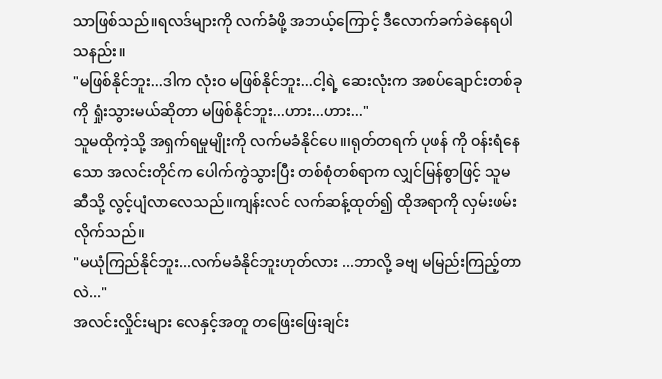သာဖြစ်သည်။ရလဒ်များကို လက်ခံဖို့ အဘယ့်ကြောင့် ဒီလောက်ခက်ခဲနေရပါသနည်း။
"မဖြစ်နိုင်ဘူး...ဒါက လုံးဝ မဖြစ်နိုင်ဘူး...ငါ့ရဲ့ ဆေးလုံးက အစပ်ချောင်းတစ်ခုကို ရှုံးသွားမယ်ဆိုတာ မဖြစ်နိုင်ဘူး...ဟား...ဟား..."
သူမထိုကဲ့သို့ အရှက်ရမှုမျိုးကို လက်မခံနိုင်ပေ။၊ရုတ်တရက် ပုဖန် ကို ဝန်းရံနေသော အလင်းတိုင်က ပေါက်ကွဲသွားပြီး တစ်စုံတစ်ရာက လျှင်မြန်စွာဖြင့် သူမဆီသို့ လွင့်ပျံလာလေသည်။ကျန်းလင် လက်ဆန့်ထုတ်၍ ထိုအရာကို လှမ်းဖမ်းလိုက်သည်။
"မယုံကြည်နိုင်ဘူး...လက်မခံနိုင်ဘူးဟုတ်လား ...ဘာလို့ ခဗျ မမြည်းကြည့်တာလဲ..."
အလင်းလှိုင်းများ လေနှင့်အတူ တဖြေးဖြေးချင်း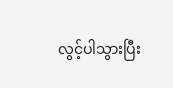လွင့်ပါသွားပြီး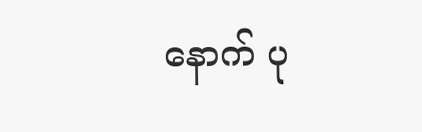နောက် ပု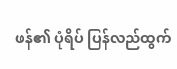ဖန်၏ ပုံရိပ် ပြန်လည်ထွက်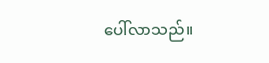ပေါ်လာသည်။